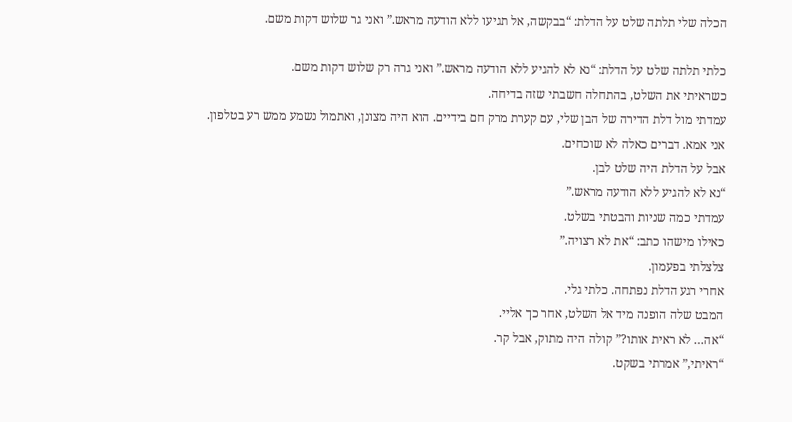הכלה שלי תלתה שלט על הדלת: “בבקשה, אל תגיעו ללא הודעה מראש.” ואני גר שלוש דקות משם.

כלתי תלתה שלט על הדלת: “נא לא להגיע ללא הודעה מראש.” ואני גרה רק שלוש דקות משם.
כשראיתי את השלט, בהתחלה חשבתי שזה בדיחה.
עמדתי מול דלת הדירה של הבן שלי, עם קערת מרק חם בידיים. הוא היה מצונן, ואתמול נשמע ממש רע בטלפון.
אני אמא. דברים כאלה לא שוכחים.
אבל על הדלת היה שלט לבן.
“נא לא להגיע ללא הודעה מראש.”
עמדתי כמה שניות והבטתי בשלט.
כאילו מישהו כתב: “את לא רצויה.”
צלצלתי בפעמון.
אחרי רגע הדלת נפתחה. כלתי גלי.
המבט שלה הופנה מיד אל השלט, אחר כך אליי.
“אה… לא ראית אותו?” קולה היה מתוק, אבל קר.
“ראיתי,” אמרתי בשקט.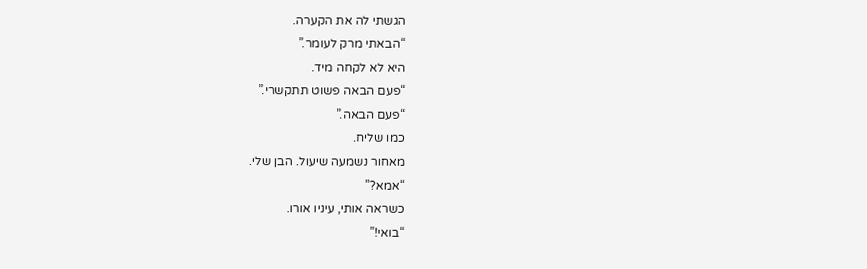הגשתי לה את הקערה.
“הבאתי מרק לעומר.”
היא לא לקחה מיד.
“פעם הבאה פשוט תתקשרי.”
“פעם הבאה.”
כמו שליח.
מאחור נשמעה שיעול. הבן שלי.
“אמא?”
כשראה אותי, עיניו אורו.
“בואי!”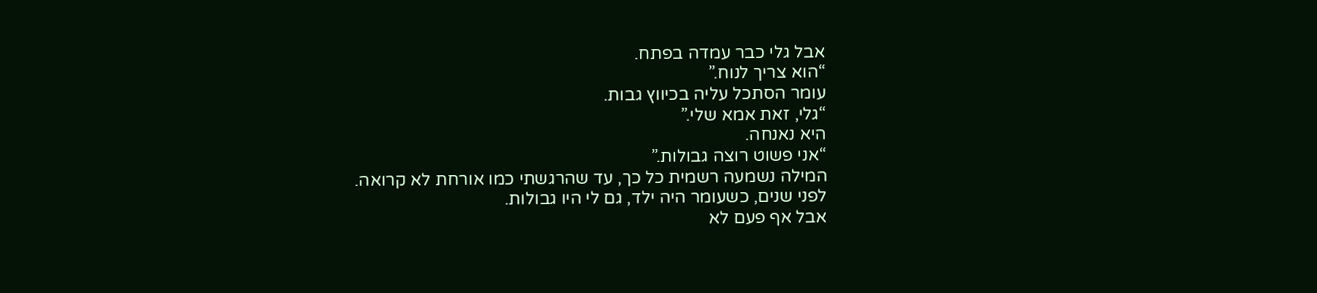אבל גלי כבר עמדה בפתח.
“הוא צריך לנוח.”
עומר הסתכל עליה בכיווץ גבות.
“גלי, זאת אמא שלי.”
היא נאנחה.
“אני פשוט רוצה גבולות.”
המילה נשמעה רשמית כל כך, עד שהרגשתי כמו אורחת לא קרואה.
לפני שנים, כשעומר היה ילד, גם לי היו גבולות.
אבל אף פעם לא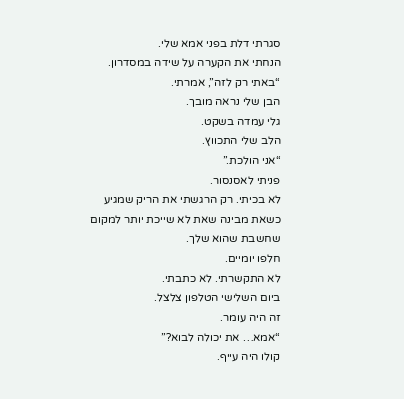סגרתי דלת בפני אמא שלי.
הנחתי את הקערה על שידה במסדרון.
“באתי רק לזה”, אמרתי.
הבן שלי נראה מובך.
גלי עמדה בשקט.
הלב שלי התכווץ.
“אני הולכת.”
פניתי לאסנסור.
לא בכיתי. רק הרגשתי את הריק שמגיע כשאת מבינה שאת לא שייכת יותר למקום שחשבת שהוא שלך.
חלפו יומיים.
לא התקשרתי. לא כתבתי.
ביום השלישי הטלפון צלצל.
זה היה עומר.
“אמא… את יכולה לבוא?”
קולו היה עייף.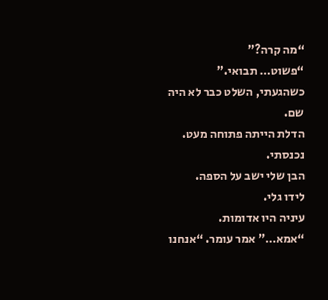“מה קרה?”
“פשוט… תבואי.”
כשהגעתי, השלט כבר לא היה שם.
הדלת הייתה פתוחה מעט.
נכנסתי.
הבן שלי ישב על הספה.
לידו גלי.
עיניה היו אדומות.
“אמא…” אמר עומר. “אנחנו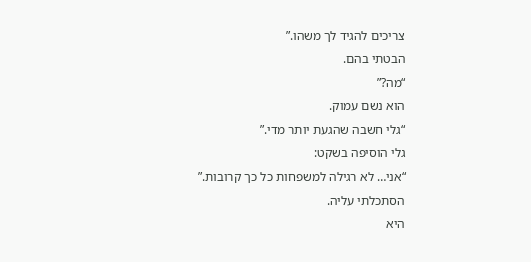צריכים להגיד לך משהו.”
הבטתי בהם.
“מה?”
הוא נשם עמוק.
“גלי חשבה שהגעת יותר מדי.”
גלי הוסיפה בשקט:
“אני… לא רגילה למשפחות כל כך קרובות.”
הסתכלתי עליה.
היא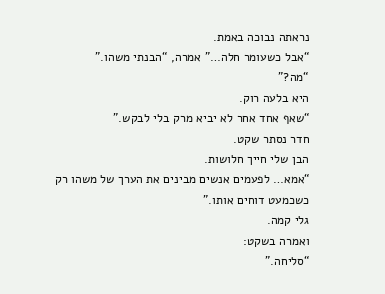נראתה נבוכה באמת.
“אבל כשעומר חלה…” אמרה, “הבנתי משהו.”
“מה?”
היא בלעה רוק.
“שאף אחד אחר לא יביא מרק בלי לבקש.”
חדר נסתר שקט.
הבן שלי חייך חלושות.
“אמא… לפעמים אנשים מבינים את הערך של משהו רק כשכמעט דוחים אותו.”
גלי קמה.
ואמרה בשקט:
“סליחה.”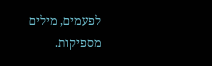לפעמים, מילים מספיקות.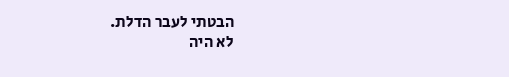הבטתי לעבר הדלת.
לא היה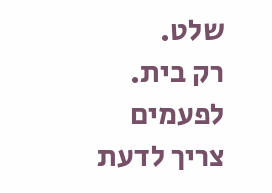שלט.
רק בית.
לפעמים צריך לדעת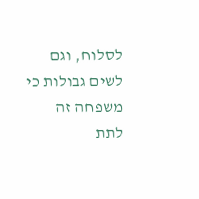לסלוח, וגם לשים גבולות כי משפחה זה לתת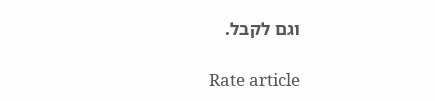וגם לקבל.

Rate article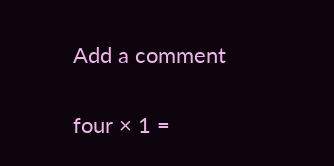Add a comment

four × 1 =